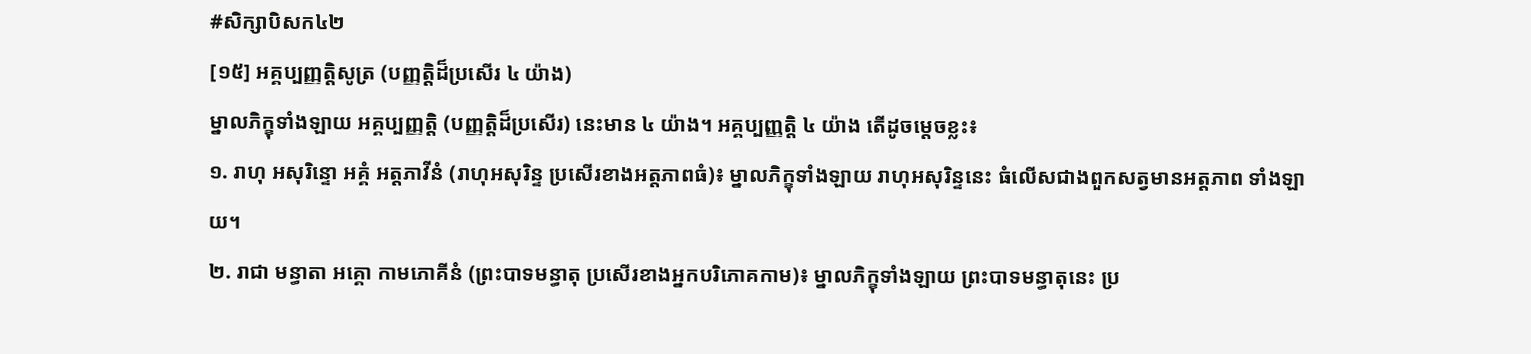#សិក្សាបិសក៤២
[១៥] អគ្គប្បញ្ញត្តិសូត្រ (បញ្ញត្តិដ៏ប្រសើរ ៤ យ៉ាង)
ម្នាលភិក្ខុទាំងឡាយ អគ្គប្បញ្ញត្តិ (បញ្ញត្តិដ៏ប្រសើរ) នេះមាន ៤ យ៉ាង។ អគ្គប្បញ្ញត្តិ ៤ យ៉ាង តើដូចម្តេចខ្លះ៖
១. រាហុ អសុរិន្ទោ អគ្គំ អត្តភាវីនំ (រាហុអសុរិន្ទ ប្រសើរខាងអត្តភាពធំ)៖ ម្នាលភិក្ខុទាំងឡាយ រាហុអសុរិន្ទនេះ ធំលើសជាងពួកសត្វមានអត្តភាព ទាំងឡាយ។
២. រាជា មន្ធាតា អគ្គោ កាមភោគីនំ (ព្រះបាទមន្ធាតុ ប្រសើរខាងអ្នកបរិភោគកាម)៖ ម្នាលភិក្ខុទាំងឡាយ ព្រះបាទមន្ធាតុនេះ ប្រ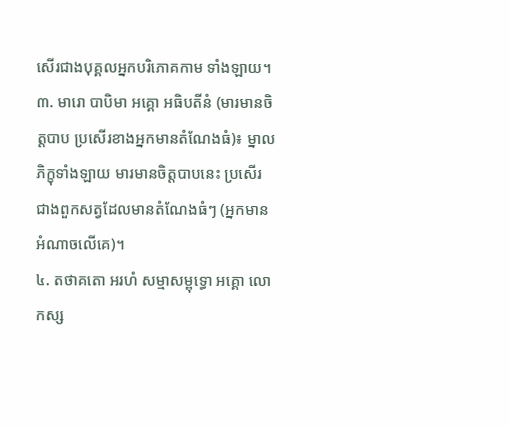សើរជាងបុគ្គលអ្នកបរិភោគកាម ទាំងឡាយ។
៣. មារោ បាបិមា អគ្គោ អធិបតីនំ (មារមានចិត្តបាប ប្រសើរខាងអ្នកមានតំណែងធំ)៖ ម្នាលភិក្ខុទាំងឡាយ មារមានចិត្តបាបនេះ ប្រសើរជាងពួកសត្វដែលមានតំណែងធំៗ (អ្នកមានអំណាចលើគេ)។
៤. តថាគតោ អរហំ សម្មាសម្ពុទ្ធោ អគ្គោ លោកស្ស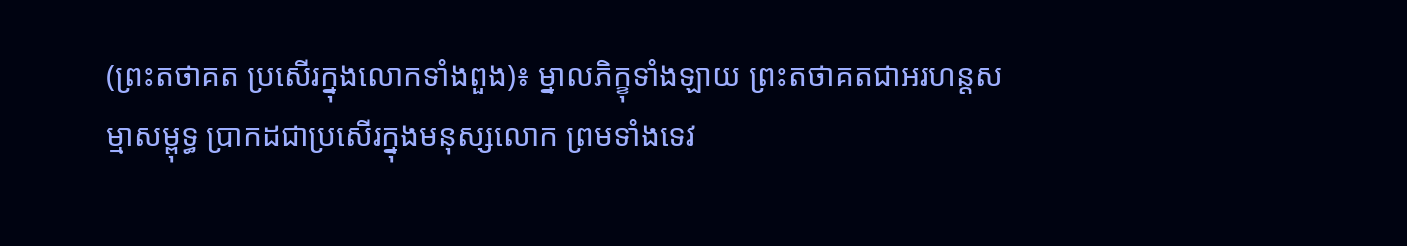(ព្រះតថាគត ប្រសើរក្នុងលោកទាំងពួង)៖ ម្នាលភិក្ខុទាំងឡាយ ព្រះតថាគតជាអរហន្តសម្មាសម្ពុទ្ធ ប្រាកដជាប្រសើរក្នុងមនុស្សលោក ព្រមទាំងទេវ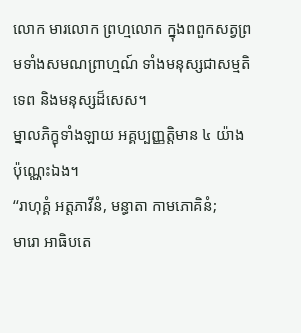លោក មារលោក ព្រហ្មលោក ក្នុងពពួកសត្វព្រមទាំងសមណព្រាហ្មណ៍ ទាំងមនុស្សជាសម្មតិទេព និងមនុស្សដ៏សេស។
ម្នាលភិក្ខុទាំងឡាយ អគ្គប្បញ្ញត្តិមាន ៤ យ៉ាងប៉ុណ្ណេះឯង។
‘‘រាហុគ្គំ អត្តភាវីនំ, មន្ធាតា កាមភោគិនំ;
មារោ អាធិបតេ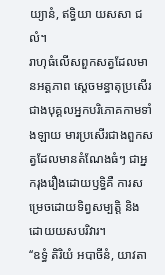យ្យានំ, ឥទ្ធិយា យសសា ជលំ។
រាហុធំលើសពួកសត្វដែលមានអត្តភាព ស្តេចមន្ធាតុប្រសើរជាងបុគ្គលអ្នកបរិភោគកាមទាំងឡាយ មារប្រសើរជាងពួកសត្វដែលមានតំណែងធំៗ ជាអ្នករុងរឿងដោយឫទ្ធិគឺ ការសម្រេចដោយទិព្វសម្បត្តិ និងដោយយសបរិវារ។
‘‘ឧទ្ធំ តិរិយំ អបាចីនំ, យាវតា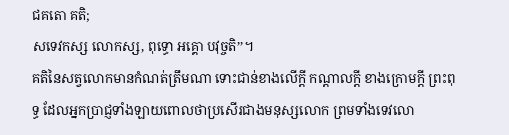ជគតោ គតិ;
សទេវកស្ស លោកស្ស, ពុទ្ធោ អគ្គោ បវុច្ចតិ’’។
គតិនៃសត្វលោកមានកំណត់ត្រឹមណា ទោះជាន់ខាងលើក្តី កណ្តាលក្តី ខាងក្រោមក្តី ព្រះពុទ្ធ ដែលអ្នកប្រាជ្ញទាំងឡាយពោលថាប្រសើរជាងមនុស្សលោក ព្រមទាំងទេវលោ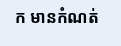ក មានកំណត់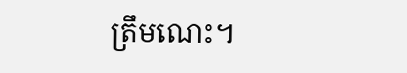ត្រឹមណេះ។